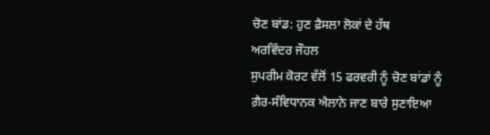ਚੋਣ ਬਾਂਡ: ਹੁਣ ਫ਼ੈਸਲਾ ਲੋਕਾਂ ਦੇ ਹੱਥ
ਅਰਵਿੰਦਰ ਜੌਹਲ
ਸੁਪਰੀਮ ਕੋਰਟ ਵੱਲੋਂ 15 ਫਰਵਰੀ ਨੂੰ ਚੋਣ ਬਾਂਡਾਂ ਨੂੰ ਗ਼ੈਰ-ਸੰਵਿਧਾਨਕ ਐਲਾਨੇ ਜਾਣ ਬਾਰੇ ਸੁਣਾਇਆ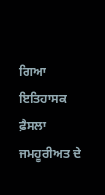ਗਿਆ ਇਤਿਹਾਸਕ ਫ਼ੈਸਲਾ ਜਮਹੂਰੀਅਤ ਦੇ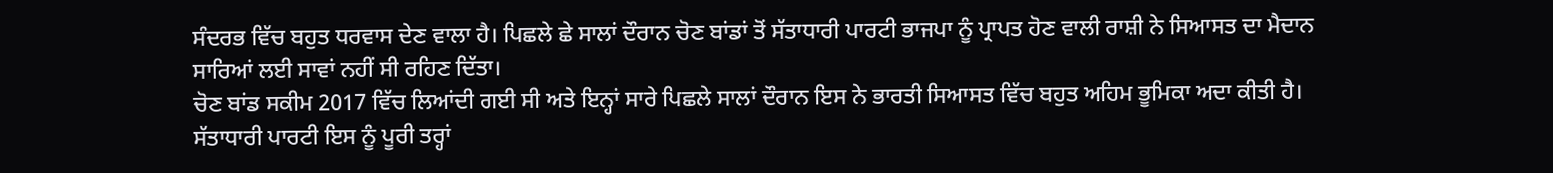ਸੰਦਰਭ ਵਿੱਚ ਬਹੁਤ ਧਰਵਾਸ ਦੇਣ ਵਾਲਾ ਹੈ। ਪਿਛਲੇ ਛੇ ਸਾਲਾਂ ਦੌਰਾਨ ਚੋਣ ਬਾਂਡਾਂ ਤੋਂ ਸੱਤਾਧਾਰੀ ਪਾਰਟੀ ਭਾਜਪਾ ਨੂੰ ਪ੍ਰਾਪਤ ਹੋਣ ਵਾਲੀ ਰਾਸ਼ੀ ਨੇ ਸਿਆਸਤ ਦਾ ਮੈਦਾਨ ਸਾਰਿਆਂ ਲਈ ਸਾਵਾਂ ਨਹੀਂ ਸੀ ਰਹਿਣ ਦਿੱਤਾ।
ਚੋਣ ਬਾਂਡ ਸਕੀਮ 2017 ਵਿੱਚ ਲਿਆਂਦੀ ਗਈ ਸੀ ਅਤੇ ਇਨ੍ਹਾਂ ਸਾਰੇ ਪਿਛਲੇ ਸਾਲਾਂ ਦੌਰਾਨ ਇਸ ਨੇ ਭਾਰਤੀ ਸਿਆਸਤ ਵਿੱਚ ਬਹੁਤ ਅਹਿਮ ਭੂਮਿਕਾ ਅਦਾ ਕੀਤੀ ਹੈ। ਸੱਤਾਧਾਰੀ ਪਾਰਟੀ ਇਸ ਨੂੰ ਪੂਰੀ ਤਰ੍ਹਾਂ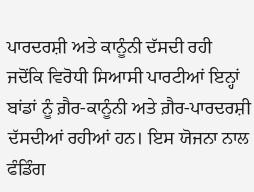ਪਾਰਦਰਸ਼ੀ ਅਤੇ ਕਾਨੂੰਨੀ ਦੱਸਦੀ ਰਹੀ ਜਦੋਂਕਿ ਵਿਰੋਧੀ ਸਿਆਸੀ ਪਾਰਟੀਆਂ ਇਨ੍ਹਾਂ ਬਾਂਡਾਂ ਨੂੰ ਗ਼ੈਰ-ਕਾਨੂੰਨੀ ਅਤੇ ਗ਼ੈਰ-ਪਾਰਦਰਸ਼ੀ ਦੱਸਦੀਆਂ ਰਹੀਆਂ ਹਨ। ਇਸ ਯੋਜਨਾ ਨਾਲ ਫੰਡਿੰਗ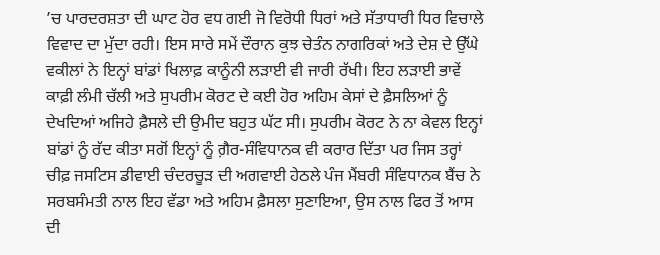’ਚ ਪਾਰਦਰਸ਼ਤਾ ਦੀ ਘਾਟ ਹੋਰ ਵਧ ਗਈ ਜੋ ਵਿਰੋਧੀ ਧਿਰਾਂ ਅਤੇ ਸੱਤਾਧਾਰੀ ਧਿਰ ਵਿਚਾਲੇ ਵਿਵਾਦ ਦਾ ਮੁੱਦਾ ਰਹੀ। ਇਸ ਸਾਰੇ ਸਮੇਂ ਦੌਰਾਨ ਕੁਝ ਚੇਤੰਨ ਨਾਗਰਿਕਾਂ ਅਤੇ ਦੇਸ਼ ਦੇ ਉੱਘੇ ਵਕੀਲਾਂ ਨੇ ਇਨ੍ਹਾਂ ਬਾਂਡਾਂ ਖਿਲਾਫ਼ ਕਾਨੂੰਨੀ ਲੜਾਈ ਵੀ ਜਾਰੀ ਰੱਖੀ। ਇਹ ਲੜਾਈ ਭਾਵੇਂ ਕਾਫ਼ੀ ਲੰਮੀ ਚੱਲੀ ਅਤੇ ਸੁਪਰੀਮ ਕੋਰਟ ਦੇ ਕਈ ਹੋਰ ਅਹਿਮ ਕੇਸਾਂ ਦੇ ਫ਼ੈਸਲਿਆਂ ਨੂੰ ਦੇਖਦਿਆਂ ਅਜਿਹੇ ਫ਼ੈਸਲੇ ਦੀ ਉਮੀਦ ਬਹੁਤ ਘੱਟ ਸੀ। ਸੁਪਰੀਮ ਕੋਰਟ ਨੇ ਨਾ ਕੇਵਲ ਇਨ੍ਹਾਂ ਬਾਂਡਾਂ ਨੂੰ ਰੱਦ ਕੀਤਾ ਸਗੋਂ ਇਨ੍ਹਾਂ ਨੂੰ ਗ਼ੈਰ-ਸੰਵਿਧਾਨਕ ਵੀ ਕਰਾਰ ਦਿੱਤਾ ਪਰ ਜਿਸ ਤਰ੍ਹਾਂ ਚੀਫ਼ ਜਸਟਿਸ ਡੀਵਾਈ ਚੰਦਰਚੂੜ ਦੀ ਅਗਵਾਈ ਹੇਠਲੇ ਪੰਜ ਮੈਂਬਰੀ ਸੰਵਿਧਾਨਕ ਬੈਂਚ ਨੇ ਸਰਬਸੰਮਤੀ ਨਾਲ ਇਹ ਵੱਡਾ ਅਤੇ ਅਹਿਮ ਫ਼ੈਸਲਾ ਸੁਣਾਇਆ, ਉਸ ਨਾਲ ਫਿਰ ਤੋਂ ਆਸ ਦੀ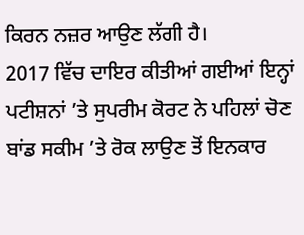ਕਿਰਨ ਨਜ਼ਰ ਆਉਣ ਲੱਗੀ ਹੈ।
2017 ਵਿੱਚ ਦਾਇਰ ਕੀਤੀਆਂ ਗਈਆਂ ਇਨ੍ਹਾਂ ਪਟੀਸ਼ਨਾਂ ’ਤੇ ਸੁਪਰੀਮ ਕੋਰਟ ਨੇ ਪਹਿਲਾਂ ਚੋਣ ਬਾਂਡ ਸਕੀਮ ’ਤੇ ਰੋਕ ਲਾਉਣ ਤੋਂ ਇਨਕਾਰ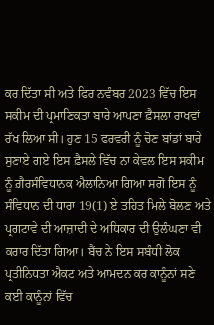ਕਰ ਦਿੱਤਾ ਸੀ ਅਤੇ ਫਿਰ ਨਵੰਬਰ 2023 ਵਿੱਚ ਇਸ ਸਕੀਮ ਦੀ ਪ੍ਰਮਾਣਿਕਤਾ ਬਾਰੇ ਆਪਣਾ ਫ਼ੈਸਲਾ ਰਾਖਵਾਂ ਰੱਖ ਲਿਆ ਸੀ। ਹੁਣ 15 ਫਰਵਰੀ ਨੂੰ ਚੋਣ ਬਾਂਡਾਂ ਬਾਰੇ ਸੁਣਾਏ ਗਏ ਇਸ ਫ਼ੈਸਲੇ ਵਿੱਚ ਨਾ ਕੇਵਲ ਇਸ ਸਕੀਮ ਨੂੰ ਗ਼ੈਰਸੰਵਿਧਾਨਕ ਐਲਾਨਿਆ ਗਿਆ ਸਗੋਂ ਇਸ ਨੂੰ ਸੰਵਿਧਾਨ ਦੀ ਧਾਰਾ 19(1) ਏ ਤਹਿਤ ਮਿਲੇ ਬੋਲਣ ਅਤੇ ਪ੍ਰਗਟਾਵੇ ਦੀ ਆਜ਼ਾਦੀ ਦੇ ਅਧਿਕਾਰ ਦੀ ਉਲੰਘਣਾ ਵੀ ਕਰਾਰ ਦਿੱਤਾ ਗਿਆ। ਬੈਂਚ ਨੇ ਇਸ ਸਬੰਧੀ ਲੋਕ ਪ੍ਰਤੀਨਿਧਤਾ ਐਕਟ ਅਤੇ ਆਮਦਨ ਕਰ ਕਾਨੂੰਨਾਂ ਸਣੇ ਕਈ ਕਾਨੂੰਨਾਂ ਵਿੱਚ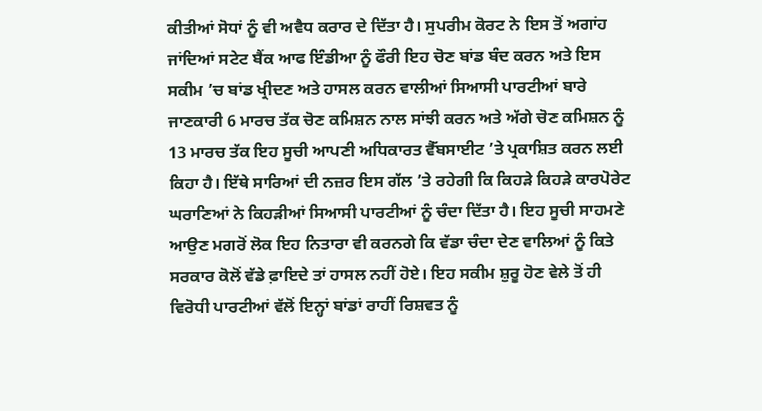ਕੀਤੀਆਂ ਸੋਧਾਂ ਨੂੰ ਵੀ ਅਵੈਧ ਕਰਾਰ ਦੇ ਦਿੱਤਾ ਹੈ। ਸੁਪਰੀਮ ਕੋਰਟ ਨੇ ਇਸ ਤੋਂ ਅਗਾਂਹ ਜਾਂਦਿਆਂ ਸਟੇਟ ਬੈਂਕ ਆਫ ਇੰਡੀਆ ਨੂੰ ਫੌਰੀ ਇਹ ਚੋਣ ਬਾਂਡ ਬੰਦ ਕਰਨ ਅਤੇ ਇਸ ਸਕੀਮ ’ਚ ਬਾਂਡ ਖ੍ਰੀਦਣ ਅਤੇ ਹਾਸਲ ਕਰਨ ਵਾਲੀਆਂ ਸਿਆਸੀ ਪਾਰਟੀਆਂ ਬਾਰੇ ਜਾਣਕਾਰੀ 6 ਮਾਰਚ ਤੱਕ ਚੋਣ ਕਮਿਸ਼ਨ ਨਾਲ ਸਾਂਝੀ ਕਰਨ ਅਤੇ ਅੱਗੇ ਚੋਣ ਕਮਿਸ਼ਨ ਨੂੰ 13 ਮਾਰਚ ਤੱਕ ਇਹ ਸੂਚੀ ਆਪਣੀ ਅਧਿਕਾਰਤ ਵੈੱਬਸਾਈਟ ’ਤੇ ਪ੍ਰਕਾਸ਼ਿਤ ਕਰਨ ਲਈ ਕਿਹਾ ਹੈ। ਇੱਥੇ ਸਾਰਿਆਂ ਦੀ ਨਜ਼ਰ ਇਸ ਗੱਲ ’ਤੇ ਰਹੇਗੀ ਕਿ ਕਿਹੜੇ ਕਿਹੜੇ ਕਾਰਪੋਰੇਟ ਘਰਾਣਿਆਂ ਨੇ ਕਿਹੜੀਆਂ ਸਿਆਸੀ ਪਾਰਟੀਆਂ ਨੂੰ ਚੰਦਾ ਦਿੱਤਾ ਹੈ। ਇਹ ਸੂਚੀ ਸਾਹਮਣੇ ਆਉਣ ਮਗਰੋਂ ਲੋਕ ਇਹ ਨਿਤਾਰਾ ਵੀ ਕਰਨਗੇ ਕਿ ਵੱਡਾ ਚੰਦਾ ਦੇਣ ਵਾਲਿਆਂ ਨੂੰ ਕਿਤੇ ਸਰਕਾਰ ਕੋਲੋਂ ਵੱਡੇ ਫ਼ਾਇਦੇ ਤਾਂ ਹਾਸਲ ਨਹੀਂ ਹੋਏ। ਇਹ ਸਕੀਮ ਸ਼ੁਰੂ ਹੋਣ ਵੇਲੇ ਤੋਂ ਹੀ ਵਿਰੋਧੀ ਪਾਰਟੀਆਂ ਵੱਲੋਂ ਇਨ੍ਹਾਂ ਬਾਂਡਾਂ ਰਾਹੀਂ ਰਿਸ਼ਵਤ ਨੂੰ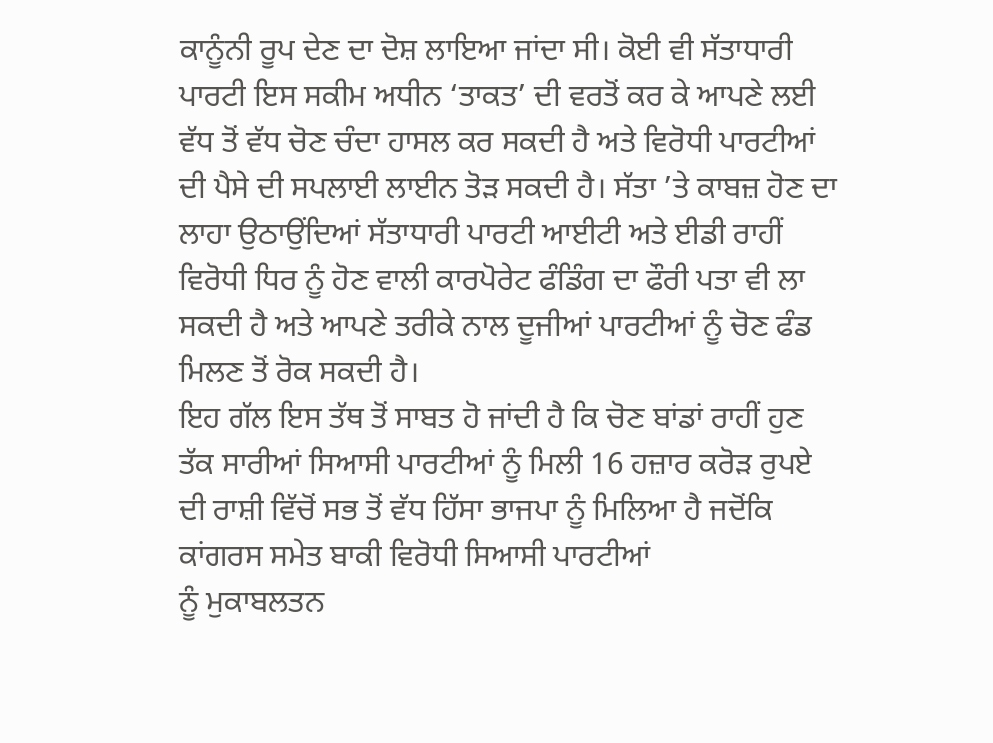ਕਾਨੂੰਨੀ ਰੂਪ ਦੇਣ ਦਾ ਦੋਸ਼ ਲਾਇਆ ਜਾਂਦਾ ਸੀ। ਕੋਈ ਵੀ ਸੱਤਾਧਾਰੀ ਪਾਰਟੀ ਇਸ ਸਕੀਮ ਅਧੀਨ ‘ਤਾਕਤ’ ਦੀ ਵਰਤੋਂ ਕਰ ਕੇ ਆਪਣੇ ਲਈ ਵੱਧ ਤੋਂ ਵੱਧ ਚੋਣ ਚੰਦਾ ਹਾਸਲ ਕਰ ਸਕਦੀ ਹੈ ਅਤੇ ਵਿਰੋਧੀ ਪਾਰਟੀਆਂ ਦੀ ਪੈਸੇ ਦੀ ਸਪਲਾਈ ਲਾਈਨ ਤੋੜ ਸਕਦੀ ਹੈ। ਸੱਤਾ ’ਤੇ ਕਾਬਜ਼ ਹੋਣ ਦਾ ਲਾਹਾ ਉਠਾਉਂਦਿਆਂ ਸੱਤਾਧਾਰੀ ਪਾਰਟੀ ਆਈਟੀ ਅਤੇ ਈਡੀ ਰਾਹੀਂ ਵਿਰੋਧੀ ਧਿਰ ਨੂੰ ਹੋਣ ਵਾਲੀ ਕਾਰਪੋਰੇਟ ਫੰਡਿੰਗ ਦਾ ਫੌਰੀ ਪਤਾ ਵੀ ਲਾ ਸਕਦੀ ਹੈ ਅਤੇ ਆਪਣੇ ਤਰੀਕੇ ਨਾਲ ਦੂਜੀਆਂ ਪਾਰਟੀਆਂ ਨੂੰ ਚੋਣ ਫੰਡ ਮਿਲਣ ਤੋਂ ਰੋਕ ਸਕਦੀ ਹੈ।
ਇਹ ਗੱਲ ਇਸ ਤੱਥ ਤੋਂ ਸਾਬਤ ਹੋ ਜਾਂਦੀ ਹੈ ਕਿ ਚੋਣ ਬਾਂਡਾਂ ਰਾਹੀਂ ਹੁਣ ਤੱਕ ਸਾਰੀਆਂ ਸਿਆਸੀ ਪਾਰਟੀਆਂ ਨੂੰ ਮਿਲੀ 16 ਹਜ਼ਾਰ ਕਰੋੜ ਰੁਪਏ ਦੀ ਰਾਸ਼ੀ ਵਿੱਚੋਂ ਸਭ ਤੋਂ ਵੱਧ ਹਿੱਸਾ ਭਾਜਪਾ ਨੂੰ ਮਿਲਿਆ ਹੈ ਜਦੋਂਕਿ ਕਾਂਗਰਸ ਸਮੇਤ ਬਾਕੀ ਵਿਰੋਧੀ ਸਿਆਸੀ ਪਾਰਟੀਆਂ
ਨੂੰ ਮੁਕਾਬਲਤਨ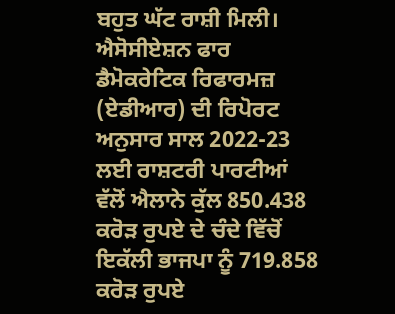ਬਹੁਤ ਘੱਟ ਰਾਸ਼ੀ ਮਿਲੀ।
ਐਸੋਸੀਏਸ਼ਨ ਫਾਰ ਡੈਮੋਕਰੇਟਿਕ ਰਿਫਾਰਮਜ਼ (ਏਡੀਆਰ) ਦੀ ਰਿਪੋਰਟ ਅਨੁਸਾਰ ਸਾਲ 2022-23 ਲਈ ਰਾਸ਼ਟਰੀ ਪਾਰਟੀਆਂ ਵੱਲੋਂ ਐਲਾਨੇ ਕੁੱਲ 850.438 ਕਰੋੜ ਰੁਪਏ ਦੇ ਚੰਦੇ ਵਿੱਚੋਂ ਇਕੱਲੀ ਭਾਜਪਾ ਨੂੰ 719.858 ਕਰੋੜ ਰੁਪਏ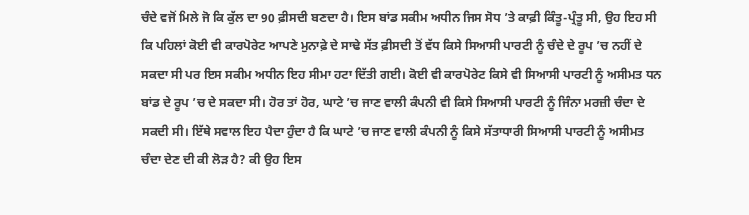ਚੰਦੇ ਵਜੋਂ ਮਿਲੇ ਜੋ ਕਿ ਕੁੱਲ ਦਾ 90 ਫ਼ੀਸਦੀ ਬਣਦਾ ਹੈ। ਇਸ ਬਾਂਡ ਸਕੀਮ ਅਧੀਨ ਜਿਸ ਸੋਧ ’ਤੇ ਕਾਫ਼ੀ ਕਿੰਤੂ-ਪ੍ਰੰਤੂ ਸੀ, ਉਹ ਇਹ ਸੀ ਕਿ ਪਹਿਲਾਂ ਕੋਈ ਵੀ ਕਾਰਪੋਰੇਟ ਆਪਣੇ ਮੁਨਾਫ਼ੇ ਦੇ ਸਾਢੇ ਸੱਤ ਫ਼ੀਸਦੀ ਤੋਂ ਵੱਧ ਕਿਸੇ ਸਿਆਸੀ ਪਾਰਟੀ ਨੂੰ ਚੰਦੇ ਦੇ ਰੂਪ ’ਚ ਨਹੀਂ ਦੇ ਸਕਦਾ ਸੀ ਪਰ ਇਸ ਸਕੀਮ ਅਧੀਨ ਇਹ ਸੀਮਾ ਹਟਾ ਦਿੱਤੀ ਗਈ। ਕੋਈ ਵੀ ਕਾਰਪੋਰੇਟ ਕਿਸੇ ਵੀ ਸਿਆਸੀ ਪਾਰਟੀ ਨੂੰ ਅਸੀਮਤ ਧਨ ਬਾਂਡ ਦੇ ਰੂਪ ’ਚ ਦੇ ਸਕਦਾ ਸੀ। ਹੋਰ ਤਾਂ ਹੋਰ, ਘਾਟੇ ’ਚ ਜਾਣ ਵਾਲੀ ਕੰਪਨੀ ਵੀ ਕਿਸੇ ਸਿਆਸੀ ਪਾਰਟੀ ਨੂੰ ਜਿੰਨਾ ਮਰਜ਼ੀ ਚੰਦਾ ਦੇ ਸਕਦੀ ਸੀ। ਇੱਥੇ ਸਵਾਲ ਇਹ ਪੈਦਾ ਹੁੰਦਾ ਹੈ ਕਿ ਘਾਟੇ ’ਚ ਜਾਣ ਵਾਲੀ ਕੰਪਨੀ ਨੂੰ ਕਿਸੇ ਸੱਤਾਧਾਰੀ ਸਿਆਸੀ ਪਾਰਟੀ ਨੂੰ ਅਸੀਮਤ ਚੰਦਾ ਦੇਣ ਦੀ ਕੀ ਲੋੜ ਹੈ? ਕੀ ਉਹ ਇਸ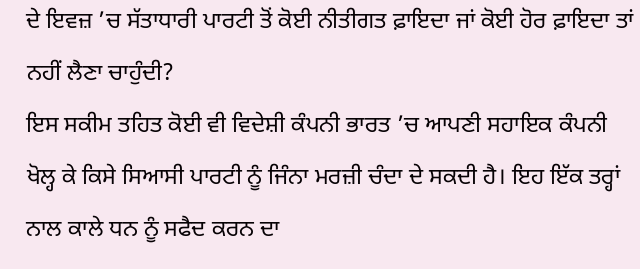ਦੇ ਇਵਜ਼ ’ਚ ਸੱਤਾਧਾਰੀ ਪਾਰਟੀ ਤੋਂ ਕੋਈ ਨੀਤੀਗਤ ਫ਼ਾਇਦਾ ਜਾਂ ਕੋਈ ਹੋਰ ਫ਼ਾਇਦਾ ਤਾਂ ਨਹੀਂ ਲੈਣਾ ਚਾਹੁੰਦੀ?
ਇਸ ਸਕੀਮ ਤਹਿਤ ਕੋਈ ਵੀ ਵਿਦੇਸ਼ੀ ਕੰਪਨੀ ਭਾਰਤ ’ਚ ਆਪਣੀ ਸਹਾਇਕ ਕੰਪਨੀ ਖੋਲ੍ਹ ਕੇ ਕਿਸੇ ਸਿਆਸੀ ਪਾਰਟੀ ਨੂੰ ਜਿੰਨਾ ਮਰਜ਼ੀ ਚੰਦਾ ਦੇ ਸਕਦੀ ਹੈ। ਇਹ ਇੱਕ ਤਰ੍ਹਾਂ ਨਾਲ ਕਾਲੇ ਧਨ ਨੂੰ ਸਫੈਦ ਕਰਨ ਦਾ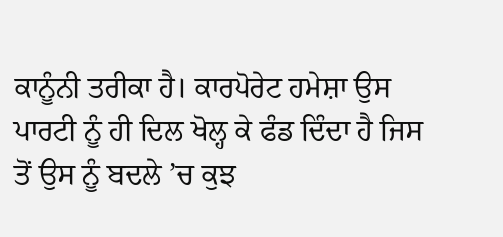ਕਾਨੂੰਨੀ ਤਰੀਕਾ ਹੈ। ਕਾਰਪੋਰੇਟ ਹਮੇਸ਼ਾ ਉਸ ਪਾਰਟੀ ਨੂੰ ਹੀ ਦਿਲ ਖੋਲ੍ਹ ਕੇ ਫੰਡ ਦਿੰਦਾ ਹੈ ਜਿਸ ਤੋਂ ਉਸ ਨੂੰ ਬਦਲੇ ’ਚ ਕੁਝ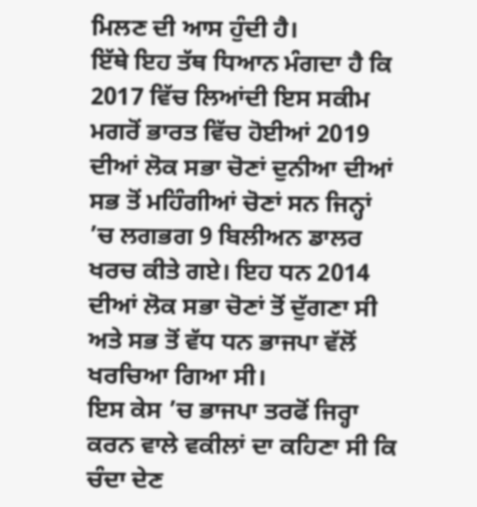ਮਿਲਣ ਦੀ ਆਸ ਹੁੰਦੀ ਹੈ।
ਇੱਥੇ ਇਹ ਤੱਥ ਧਿਆਨ ਮੰਗਦਾ ਹੈ ਕਿ 2017 ਵਿੱਚ ਲਿਆਂਦੀ ਇਸ ਸਕੀਮ ਮਗਰੋਂ ਭਾਰਤ ਵਿੱਚ ਹੋਈਆਂ 2019 ਦੀਆਂ ਲੋਕ ਸਭਾ ਚੋਣਾਂ ਦੁਨੀਆ ਦੀਆਂ ਸਭ ਤੋਂ ਮਹਿੰਗੀਆਂ ਚੋਣਾਂ ਸਨ ਜਿਨ੍ਹਾਂ ’ਚ ਲਗਭਗ 9 ਬਿਲੀਅਨ ਡਾਲਰ ਖਰਚ ਕੀਤੇ ਗਏ। ਇਹ ਧਨ 2014 ਦੀਆਂ ਲੋਕ ਸਭਾ ਚੋਣਾਂ ਤੋਂ ਦੁੱਗਣਾ ਸੀ ਅਤੇ ਸਭ ਤੋਂ ਵੱਧ ਧਨ ਭਾਜਪਾ ਵੱਲੋਂ ਖਰਚਿਆ ਗਿਆ ਸੀ।
ਇਸ ਕੇਸ ’ਚ ਭਾਜਪਾ ਤਰਫੋਂ ਜਿਰ੍ਹਾ ਕਰਨ ਵਾਲੇ ਵਕੀਲਾਂ ਦਾ ਕਹਿਣਾ ਸੀ ਕਿ ਚੰਦਾ ਦੇਣ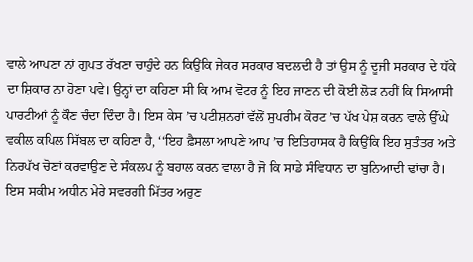ਵਾਲੇ ਆਪਣਾ ਨਾਂ ਗੁਪਤ ਰੱਖਣਾ ਚਾਹੁੰਦੇ ਹਨ ਕਿਉਂਕਿ ਜੇਕਰ ਸਰਕਾਰ ਬਦਲਦੀ ਹੈ ਤਾਂ ਉਸ ਨੂੰ ਦੂਜੀ ਸਰਕਾਰ ਦੇ ਧੱਕੇ ਦਾ ਸ਼ਿਕਾਰ ਨਾ ਹੋਣਾ ਪਵੇ। ਉਨ੍ਹਾਂ ਦਾ ਕਹਿਣਾ ਸੀ ਕਿ ਆਮ ਵੋਟਰ ਨੂੰ ਇਹ ਜਾਣਨ ਦੀ ਕੋਈ ਲੋੜ ਨਹੀਂ ਕਿ ਸਿਆਸੀ ਪਾਰਟੀਆਂ ਨੂੰ ਕੌਣ ਚੰਦਾ ਦਿੰਦਾ ਹੈ। ਇਸ ਕੇਸ ’ਚ ਪਟੀਸ਼ਨਰਾਂ ਵੱਲੋਂ ਸੁਪਰੀਮ ਕੋਰਟ ’ਚ ਪੱਖ ਪੇਸ਼ ਕਰਨ ਵਾਲੇ ਉੱਘੇ ਵਕੀਲ ਕਪਿਲ ਸਿੱਬਲ ਦਾ ਕਹਿਣਾ ਹੈ, ‘‘ਇਹ ਫ਼ੈਸਲਾ ਆਪਣੇ ਆਪ ’ਚ ਇਤਿਹਾਸਕ ਹੈ ਕਿਉਂਕਿ ਇਹ ਸੁਤੰਤਰ ਅਤੇ ਨਿਰਪੱਖ ਚੋਣਾਂ ਕਰਵਾਉਣ ਦੇ ਸੰਕਲਪ ਨੂੰ ਬਹਾਲ ਕਰਨ ਵਾਲਾ ਹੈ ਜੋ ਕਿ ਸਾਡੇ ਸੰਵਿਧਾਨ ਦਾ ਬੁਨਿਆਦੀ ਢਾਂਚਾ ਹੈ। ਇਸ ਸਕੀਮ ਅਧੀਨ ਮੇਰੇ ਸਵਰਗੀ ਮਿੱਤਰ ਅਰੁਣ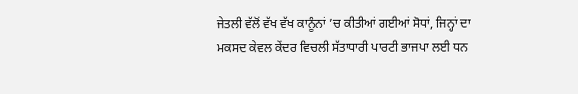ਜੇਤਲੀ ਵੱਲੋਂ ਵੱਖ ਵੱਖ ਕਾਨੂੰਨਾਂ ’ਚ ਕੀਤੀਆਂ ਗਈਆਂ ਸੋਧਾਂ, ਜਿਨ੍ਹਾਂ ਦਾ ਮਕਸਦ ਕੇਵਲ ਕੇਂਦਰ ਵਿਚਲੀ ਸੱਤਾਧਾਰੀ ਪਾਰਟੀ ਭਾਜਪਾ ਲਈ ਧਨ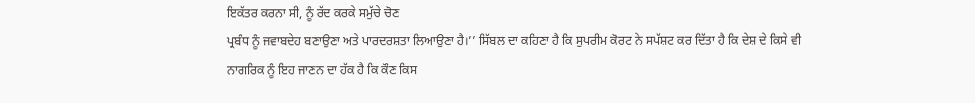ਇਕੱਤਰ ਕਰਨਾ ਸੀ, ਨੂੰ ਰੱਦ ਕਰਕੇ ਸਮੁੱਚੇ ਚੋਣ
ਪ੍ਰਬੰਧ ਨੂੰ ਜਵਾਬਦੇਹ ਬਣਾਉਣਾ ਅਤੇ ਪਾਰਦਰਸ਼ਤਾ ਲਿਆਉਣਾ ਹੈ।’’ ਸਿੱਬਲ ਦਾ ਕਹਿਣਾ ਹੈ ਕਿ ਸੁਪਰੀਮ ਕੋਰਟ ਨੇ ਸਪੱਸ਼ਟ ਕਰ ਦਿੱਤਾ ਹੈ ਕਿ ਦੇਸ਼ ਦੇ ਕਿਸੇ ਵੀ ਨਾਗਰਿਕ ਨੂੰ ਇਹ ਜਾਣਨ ਦਾ ਹੱਕ ਹੈ ਕਿ ਕੌਣ ਕਿਸ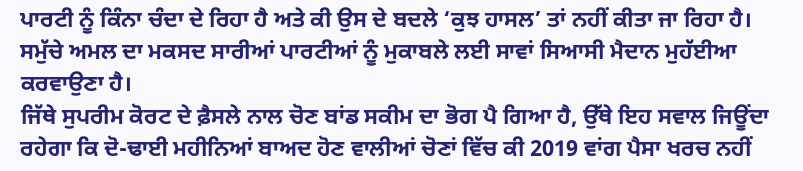ਪਾਰਟੀ ਨੂੰ ਕਿੰਨਾ ਚੰਦਾ ਦੇ ਰਿਹਾ ਹੈ ਅਤੇ ਕੀ ਉਸ ਦੇ ਬਦਲੇ ‘ਕੁਝ ਹਾਸਲ’ ਤਾਂ ਨਹੀਂ ਕੀਤਾ ਜਾ ਰਿਹਾ ਹੈ। ਸਮੁੱਚੇ ਅਮਲ ਦਾ ਮਕਸਦ ਸਾਰੀਆਂ ਪਾਰਟੀਆਂ ਨੂੰ ਮੁਕਾਬਲੇ ਲਈ ਸਾਵਾਂ ਸਿਆਸੀ ਮੈਦਾਨ ਮੁਹੱਈਆ ਕਰਵਾਉਣਾ ਹੈ।
ਜਿੱਥੇ ਸੁਪਰੀਮ ਕੋਰਟ ਦੇ ਫ਼ੈਸਲੇ ਨਾਲ ਚੋਣ ਬਾਂਡ ਸਕੀਮ ਦਾ ਭੋਗ ਪੈ ਗਿਆ ਹੈ, ਉੱਥੇ ਇਹ ਸਵਾਲ ਜਿਊਂਦਾ ਰਹੇਗਾ ਕਿ ਦੋ-ਢਾਈ ਮਹੀਨਿਆਂ ਬਾਅਦ ਹੋਣ ਵਾਲੀਆਂ ਚੋਣਾਂ ਵਿੱਚ ਕੀ 2019 ਵਾਂਗ ਪੈਸਾ ਖਰਚ ਨਹੀਂ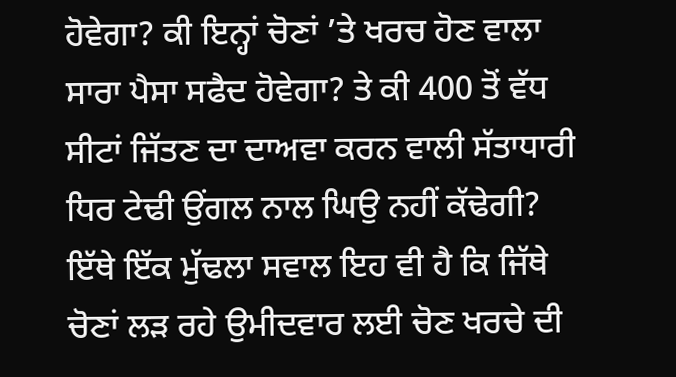ਹੋਵੇਗਾ? ਕੀ ਇਨ੍ਹਾਂ ਚੋਣਾਂ ’ਤੇ ਖਰਚ ਹੋਣ ਵਾਲਾ ਸਾਰਾ ਪੈਸਾ ਸਫੈਦ ਹੋਵੇਗਾ? ਤੇ ਕੀ 400 ਤੋਂ ਵੱਧ ਸੀਟਾਂ ਜਿੱਤਣ ਦਾ ਦਾਅਵਾ ਕਰਨ ਵਾਲੀ ਸੱਤਾਧਾਰੀ ਧਿਰ ਟੇਢੀ ਉਂਗਲ ਨਾਲ ਘਿਉ ਨਹੀਂ ਕੱਢੇਗੀ? ਇੱਥੇ ਇੱਕ ਮੁੱਢਲਾ ਸਵਾਲ ਇਹ ਵੀ ਹੈ ਕਿ ਜਿੱਥੇ ਚੋਣਾਂ ਲੜ ਰਹੇ ਉਮੀਦਵਾਰ ਲਈ ਚੋਣ ਖਰਚੇ ਦੀ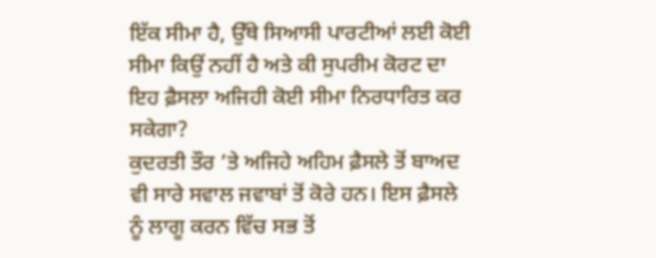ਇੱਕ ਸੀਮਾ ਹੈ, ਉੱਥੇ ਸਿਆਸੀ ਪਾਰਟੀਆਂ ਲਈ ਕੋਈ ਸੀਮਾ ਕਿਉਂ ਨਹੀਂ ਹੈ ਅਤੇ ਕੀ ਸੁਪਰੀਮ ਕੋਰਟ ਦਾ ਇਹ ਫ਼ੈਸਲਾ ਅਜਿਹੀ ਕੋਈ ਸੀਮਾ ਨਿਰਧਾਰਿਤ ਕਰ ਸਕੇਗਾ?
ਕੁਦਰਤੀ ਤੌਰ ’ਤੇ ਅਜਿਹੇ ਅਹਿਮ ਫ਼ੈਸਲੇ ਤੋਂ ਬਾਅਦ ਵੀ ਸਾਰੇ ਸਵਾਲ ਜਵਾਬਾਂ ਤੋਂ ਕੋਰੇ ਹਨ। ਇਸ ਫ਼ੈਸਲੇ ਨੂੰ ਲਾਗੂ ਕਰਨ ਵਿੱਚ ਸਭ ਤੋਂ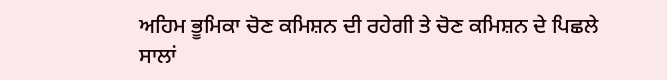ਅਹਿਮ ਭੂਮਿਕਾ ਚੋਣ ਕਮਿਸ਼ਨ ਦੀ ਰਹੇਗੀ ਤੇ ਚੋਣ ਕਮਿਸ਼ਨ ਦੇ ਪਿਛਲੇ ਸਾਲਾਂ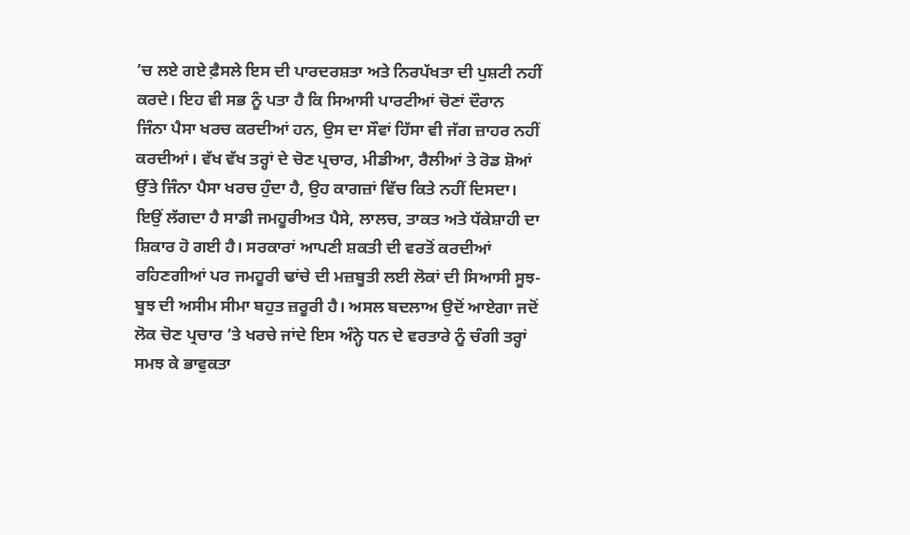’ਚ ਲਏ ਗਏ ਫ਼ੈਸਲੇ ਇਸ ਦੀ ਪਾਰਦਰਸ਼ਤਾ ਅਤੇ ਨਿਰਪੱਖਤਾ ਦੀ ਪੁਸ਼ਟੀ ਨਹੀਂ ਕਰਦੇ। ਇਹ ਵੀ ਸਭ ਨੂੰ ਪਤਾ ਹੈ ਕਿ ਸਿਆਸੀ ਪਾਰਟੀਆਂ ਚੋਣਾਂ ਦੌਰਾਨ
ਜਿੰਨਾ ਪੈਸਾ ਖਰਚ ਕਰਦੀਆਂ ਹਨ, ਉਸ ਦਾ ਸੌਵਾਂ ਹਿੱਸਾ ਵੀ ਜੱਗ ਜ਼ਾਹਰ ਨਹੀਂ ਕਰਦੀਆਂ। ਵੱਖ ਵੱਖ ਤਰ੍ਹਾਂ ਦੇ ਚੋਣ ਪ੍ਰਚਾਰ, ਮੀਡੀਆ, ਰੈਲੀਆਂ ਤੇ ਰੋਡ ਸ਼ੋਆਂ ਉੱਤੇ ਜਿੰਨਾ ਪੈਸਾ ਖਰਚ ਹੁੰਦਾ ਹੈ, ਉਹ ਕਾਗਜ਼ਾਂ ਵਿੱਚ ਕਿਤੇ ਨਹੀਂ ਦਿਸਦਾ।
ਇਉਂ ਲੱਗਦਾ ਹੈ ਸਾਡੀ ਜਮਹੂਰੀਅਤ ਪੈਸੇ, ਲਾਲਚ, ਤਾਕਤ ਅਤੇ ਧੱਕੇਸ਼ਾਹੀ ਦਾ ਸ਼ਿਕਾਰ ਹੋ ਗਈ ਹੈ। ਸਰਕਾਰਾਂ ਆਪਣੀ ਸ਼ਕਤੀ ਦੀ ਵਰਤੋਂ ਕਰਦੀਆਂ ਰਹਿਣਗੀਆਂ ਪਰ ਜਮਹੂਰੀ ਢਾਂਚੇ ਦੀ ਮਜ਼ਬੂਤੀ ਲਈ ਲੋਕਾਂ ਦੀ ਸਿਆਸੀ ਸੂਝ-ਬੂਝ ਦੀ ਅਸੀਮ ਸੀਮਾ ਬਹੁਤ ਜ਼ਰੂਰੀ ਹੈ। ਅਸਲ ਬਦਲਾਅ ਉਦੋਂ ਆਏਗਾ ਜਦੋਂ ਲੋਕ ਚੋਣ ਪ੍ਰਚਾਰ ’ਤੇ ਖਰਚੇ ਜਾਂਦੇ ਇਸ ਅੰਨ੍ਹੇ ਧਨ ਦੇ ਵਰਤਾਰੇ ਨੂੰ ਚੰਗੀ ਤਰ੍ਹਾਂ ਸਮਝ ਕੇ ਭਾਵੁਕਤਾ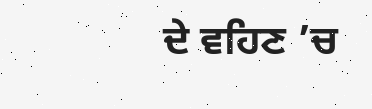ਦੇ ਵਹਿਣ ’ਚ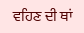ਵਹਿਣ ਦੀ ਥਾਂ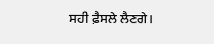ਸਹੀ ਫ਼ੈਸਲੇ ਲੈਣਗੇ।